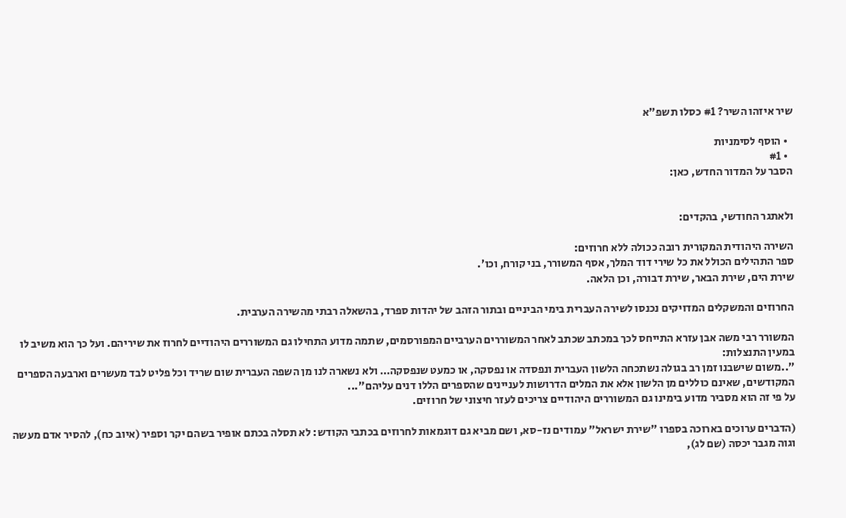שיר איזהו השיר? #1 כסלו תשפ"א

  • הוסף לסימניות
  • #1
הסבר על המדור החדש, כאן:


ולאתגר החודשי, בהקדים:

השירה היהודית המקורית רובה ככולה ללא חרוזים:
ספר התהילים הכולל את כל שירי דוד המלך, אסף המשורר, בני קורח, וכו'.
שירת הים, שירת הבאר, שירת דבורה, וכן הלאה.

החרוזים והמשקלים המדויקים נכנסו לשירה העברית בימי הביניים ובתור הזהב של יהדות ספרד, בהשאלה רבתי מהשירה הערבית.

המשורר רבי משה אבן עזרא התייחס לכך במכתב שכתב לאחר המשוררים הערביים המפורסמים, שתמה מדוע התחילו גם המשוררים היהודיים לחרוז את שיריהם. ועל כך הוא משיב לו במעין התנצלות:
"..משום שישבנו זמן רב בגולה נשתכחה הלשון העברית ונפסדה או נפסקה, או כמעט שנפסקה… ולא נשארה לנו מן השפה העברית שום שריד וכל פליט לבד מעשרים וארבעה הספרים המקודשים, שאינם כוללים מן הלשון אלא את המלים הדרושות לעניינים שהספרים הללו דנים עליהם"...
על פי זה הוא מסביר מדוע בימינו גם המשוררים היהודיים צריכים לעזר חיצוני של חרוזים.

(הדברים ערוכים בארוכה בספרו "שירת ישראל" עמודים נז-סא, ושם מביא גם דוגמאות לחרוזים בכתבי הקודש: לא תסלה בכתם אופיר בשהם יקר וספיר (איוב כח), להסיר אדם מעשה וגוה מגבר יכסה (שם לג),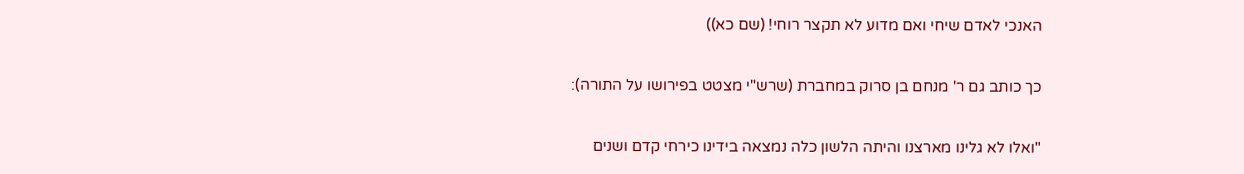האנכי לאדם שיחי ואם מדוע לא תקצר רוחי! (שם כא))

כך כותב גם ר' מנחם בן סרוק במחברת (שרש"י מצטט בפירושו על התורה):

"ואלו לא גלינו מארצנו והיתה הלשון כלה נמצאה בידינו כירחי קדם ושנים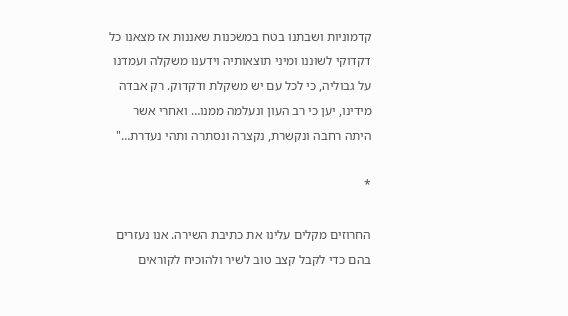קדמוניות ושבתנו בטח במשכנות שאננות אז מצאנו כל דקדוקי לשוננו ומיני תוצאותיה וידענו משקלה ועמדנו על גבוליה, כי לכל עם יש משקלת ודקדוק. רק אבדה מידינו, יען כי רב העון ונעלמה ממנו… ואחרי אשר היתה רחבה ונקשרת, נקצרה ונסתרה ותהי נעדרת…"

*

החרוזים מקלים עלינו את כתיבת השירה. אנו נעזרים בהם כדי לקבל קצב טוב לשיר ולהוכיח לקוראים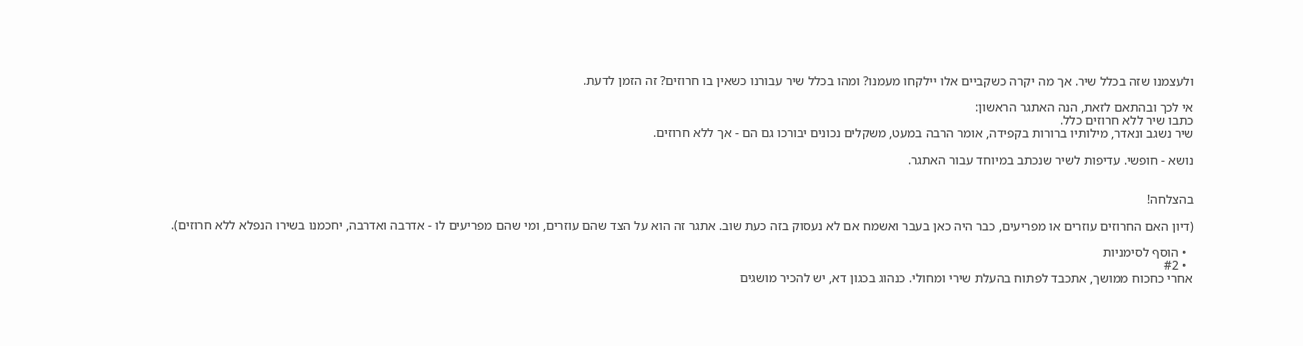ולעצמנו שזה בכלל שיר. אך מה יקרה כשקביים אלו יילקחו מעמנו? ומהו בכלל שיר עבורנו כשאין בו חרוזים? זה הזמן לדעת.

אי לכך ובהתאם לזאת, הנה האתגר הראשון:
כתבו שיר ללא חרוזים כלל.
שיר נשגב ונאדר, מילותיו ברורות בקפידה, אומר הרבה במעט, משקלים נכונים יבורכו גם הם - אך ללא חרוזים.

נושא - חופשי. עדיפות לשיר שנכתב במיוחד עבור האתגר.


בהצלחה!

(דיון האם החרוזים עוזרים או מפריעים, כבר היה כאן בעבר ואשמח אם לא נעסוק בזה כעת שוב. אתגר זה הוא על הצד שהם עוזרים, ומי שהם מפריעים לו - אדרבה ואדרבה, יחכמנו בשירו הנפלא ללא חרוזים).

  • הוסף לסימניות
  • #2
אחרי כחכוח ממושך, אתכבד לפתוח בהעלת שירי ומחולי. כנהוג בכגון דא, יש להכיר מושגים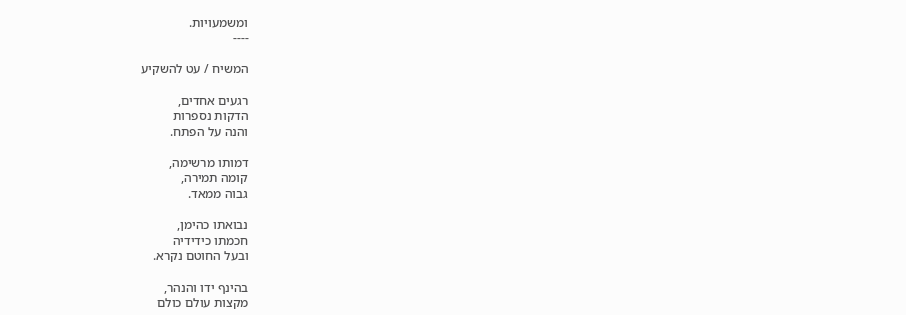ומשמעויות.
----

המשיח / עט להשקיע

רגעים אחדים,
הדקות נספרות
והנה על הפתח.

דמותו מרשימה,
קומה תמירה,
גבוה ממאד.

נבואתו כהימן,
חכמתו כידידיה
ובעל החוטם נקרא.

בהינף ידו והנהר,
מקצות עולם כולם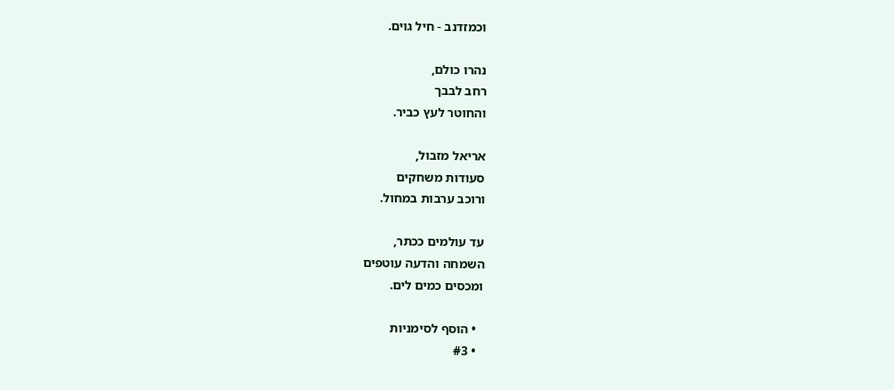וכמזדנב - חיל גוים.

נהרו כולם,
רחב לבבך
והחוטר לעץ כביר.

אריאל מזבול,
סעודות משחקים
ורוכב ערבות במחול.

עד עולמים ככתר,
השמחה והדעה עוטפים
ומכסים כמים לים.

  • הוסף לסימניות
  • #3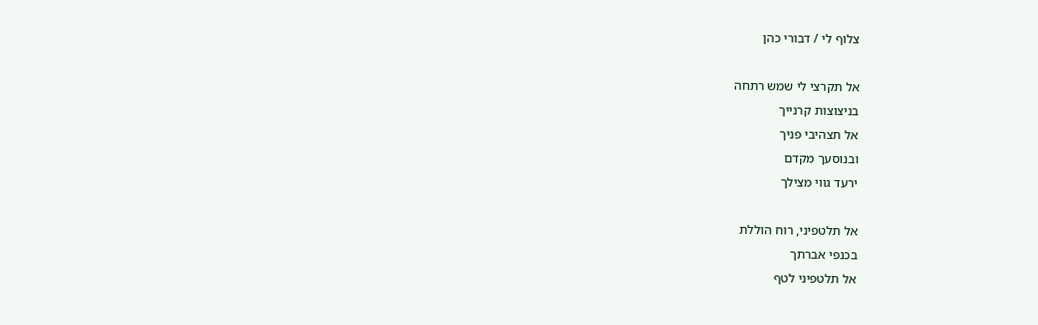צלוף לי / דבורי כהן

אל תקרצי לי שמש רתחה
בניצוצות קרנייך
אל תצהיבי פניך
ובנוסעך מקדם
ירעד גווי מצילך

אל תלטפיני, רוח הוללת
בכנפי אברתך
אל תלטפיני לטף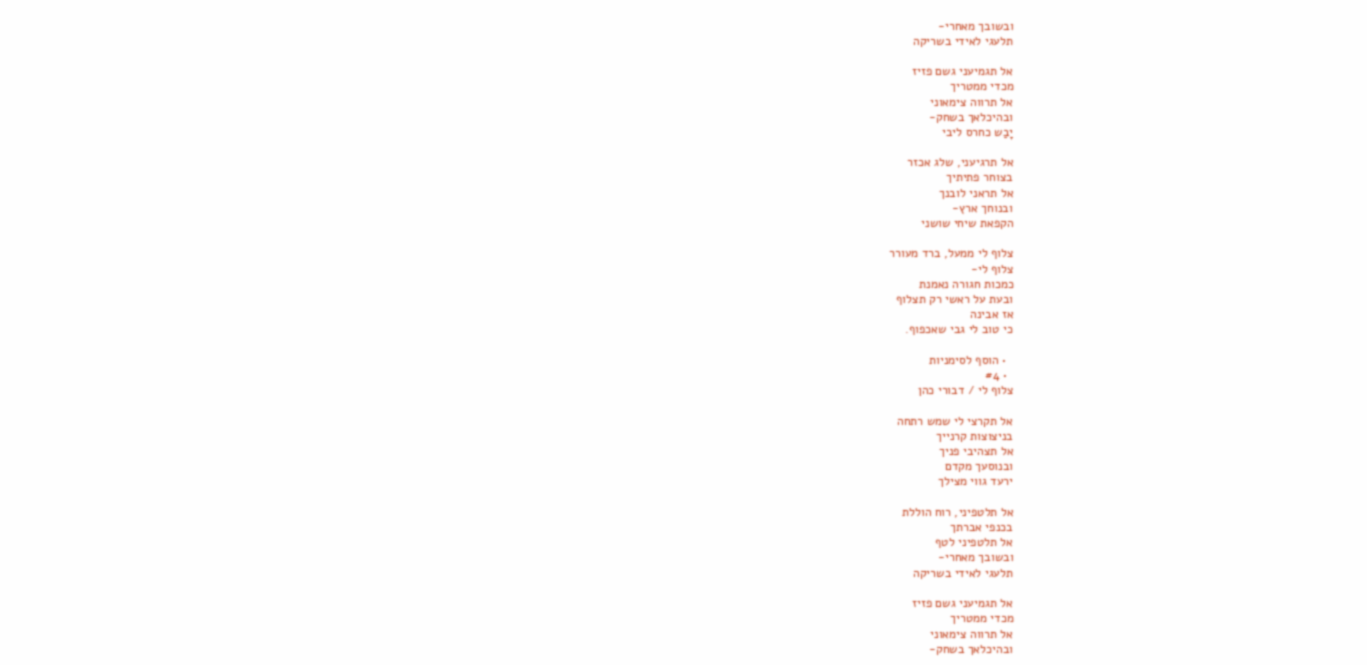ובשובך מאחרי-
תלעגי לאידי בשריקה

אל תגמיעני גשם פזיז
מכדי ממטריך
אל תרווה צימאוני
ובהיכלאך בשחק-
יָבַש כחרס ליבי

אל תרגיעני, שלג אכזר
בצוחר פתיתיך
אל תראני לובנך
ובנוחך ארץ-
הקפאת שיחי שושני

צלוף לי ממעל, ברד מעורר
צלוף לי-
כמכות חגורה נאמנת
ובעת על ראשי רק תצלוף
אז אבינה
כי טוב לי גבי שאכפוף.

  • הוסף לסימניות
  • #4
צלוף לי / דבורי כהן

אל תקרצי לי שמש רתחה
בניצוצות קרנייך
אל תצהיבי פניך
ובנוסעך מקדם
ירעד גווי מצילך

אל תלטפיני, רוח הוללת
בכנפי אברתך
אל תלטפיני לטף
ובשובך מאחרי-
תלעגי לאידי בשריקה

אל תגמיעני גשם פזיז
מכדי ממטריך
אל תרווה צימאוני
ובהיכלאך בשחק-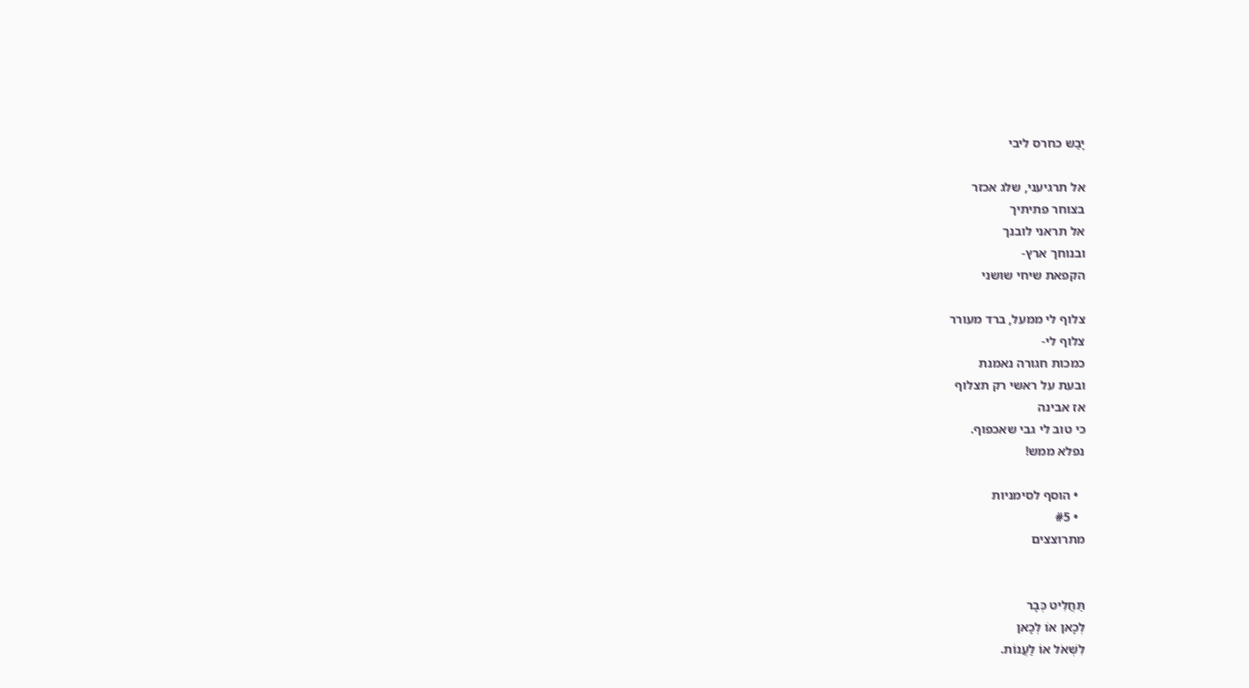יָבַש כחרס ליבי

אל תרגיעני, שלג אכזר
בצוחר פתיתיך
אל תראני לובנך
ובנוחך ארץ-
הקפאת שיחי שושני

צלוף לי ממעל, ברד מעורר
צלוף לי-
כמכות חגורה נאמנת
ובעת על ראשי רק תצלוף
אז אבינה
כי טוב לי גבי שאכפוף.
נפלא ממש!

  • הוסף לסימניות
  • #5
מתרוצצים


תַּחֲלִיט כְּבָר
לְכָאן אוֹ לְכָאן
לִשְׁאֹל אוֹ לַעֲנוֹת.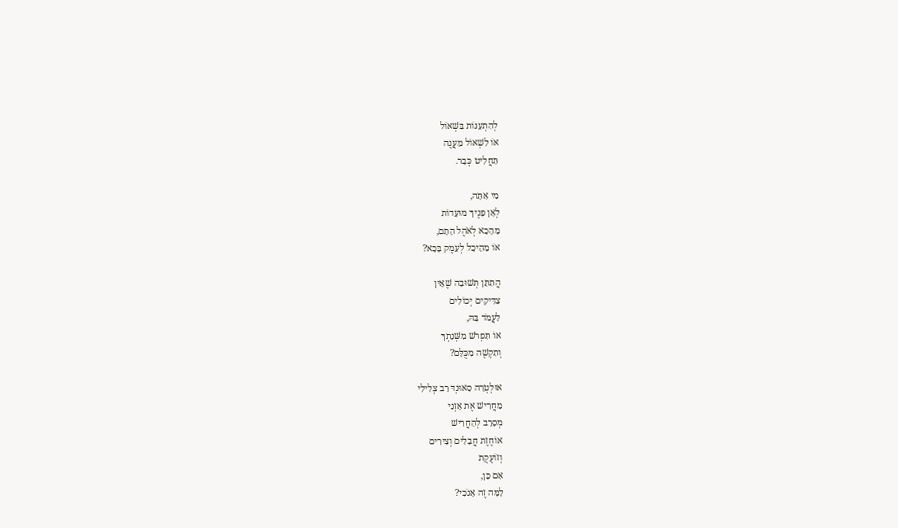לְהִתְעַנּוֹת בִּשְׁאוֹל
אוֹ לִשְׁאוֹל מַעֲנֶה
תַּחֲלִיט כְּבָר.

מִי אַתָּה,
לְאָן פָּנֶיךָ מוּעָדוֹת
מֵהָכָא לְאֹהֶל הָתָם,
אוֹ מֵהֵיכָל לְעֵמֶק בָּכָא?

הֲתִתֵּן תְּשׁוּבָה שֶׁאֵין
צַדִּיקִים יְכוֹלִים
לַעֲמֹד בָּהּ,
אוֹ תִּפְרֹשׁ מִשְּׁנָתְךָ
וְתִקְשֶׁה מִכֻּלָּם?

אוּלְטְרָה סָאוּנְדּ רַב צְלִילִי
מַחֲרִישׁ אֶת אָזְנַי
מְסָרֵב לְהַחֲרִישׁ
אוֹחֶזֶת חֲבָלִים וְצִירִים
וְזוֹעֶקֶת
אִם כֵּן,
לָמָּה זֶה אָנֹכִי?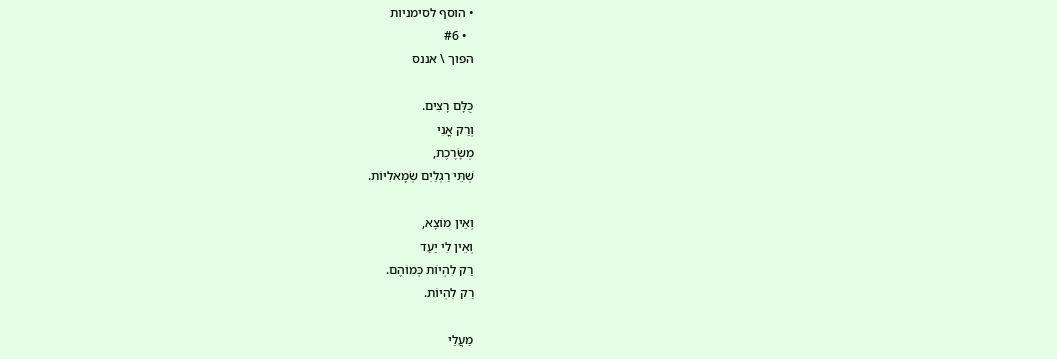• הוסף לסימניות
  • #6
הפוך \ אננס

כֻּלָּם רָצִים.
וְרַק אֳנִי
מְשָׂרֶכֶת,
שְׁתֵּי רַגְלַיִם שְׂמָאלִיּוֹת.

וְאֵין מוֹצָא,
וְאֵין לִי יַעַד
רַק לִהְיוֹת כְּמוֹהֶם.
רַק לִהְיוֹת.

מַעֲלַי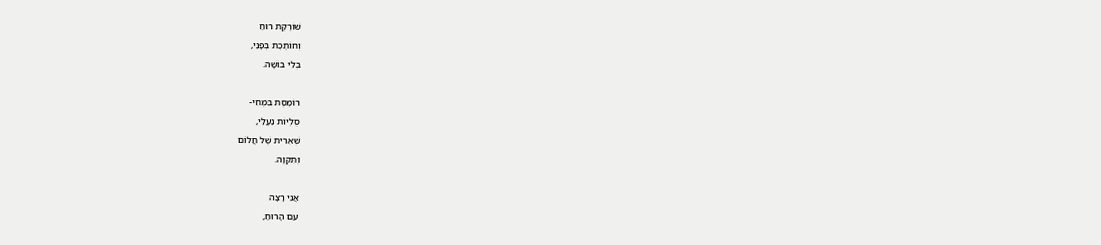שׁוֹרֶקֶת רוּחַ
וְחוֹתֶכֶת בְּפָנַי,
בְּלִי בּוֹשָׁה.

רוֹמֶסֶת בִּמְחִי-
סֻלְיוֹת נַעֲלַי,
שְׁאֵרִית שֶׁל חֲלוֹם
וְתִקְוָה.

אֲנִי רָצָה
עִם הָרוּחַ,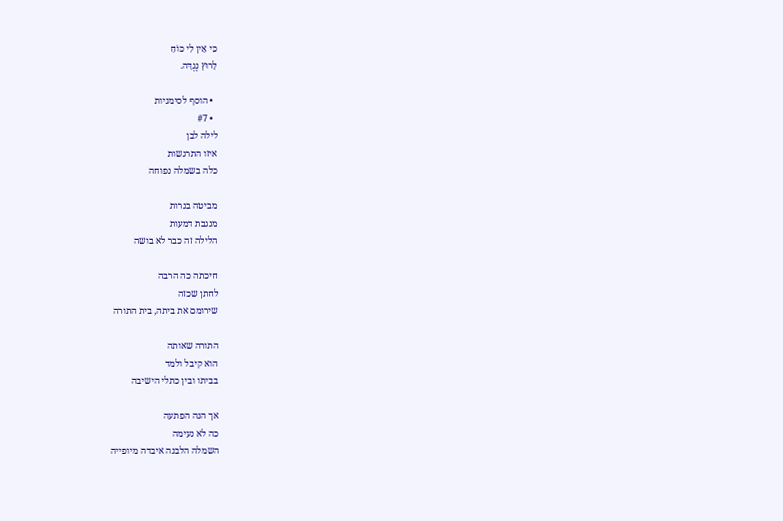כִּי אֵין לִי כּוֹחַ
לָרוּץ נֶגְדָּה.

  • הוסף לסימניות
  • #7
לילה לבן
איזו התרגשות
כלה בשמלה נפוחה

מביטה בנרות
מנגבת דמעות
הלילה זה כבר לא בושה

חיכתה כה הרבה
לחתן שכזה
שירומם את ביתה, בית התורה

התורה שאותה
הוא קיבל ולמד
בביתו ובין כתלי הישיבה

אך הנה הפתעה
כה לא נעימה
השמלה הלבנה איבדה מיופייה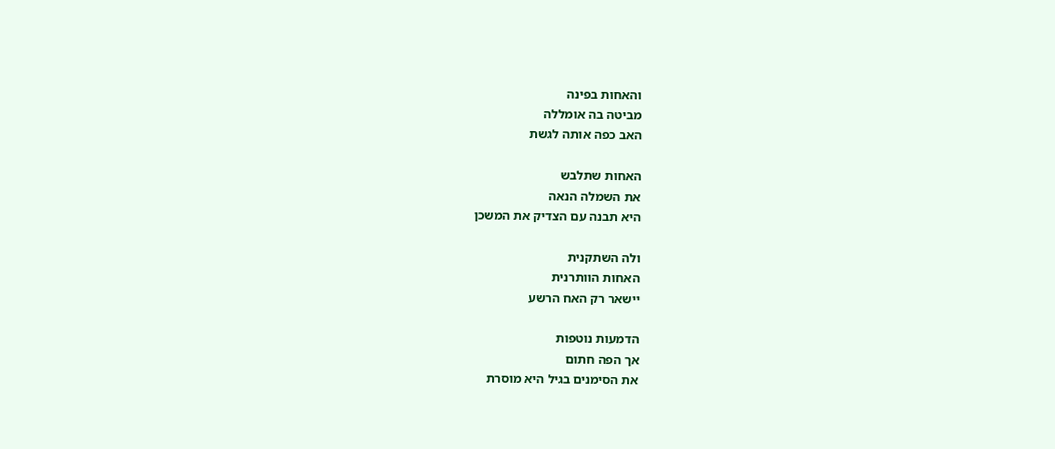והאחות בפינה
מביטה בה אומללה
האב כפה אותה לגשת

האחות שתלבש
את השמלה הנאה
היא תבנה עם הצדיק את המשכן

ולה השתקנית
האחות הוותרנית
יישאר רק האח הרשע

הדמעות נוטפות
אך הפה חתום
את הסימנים בגיל היא מוסרת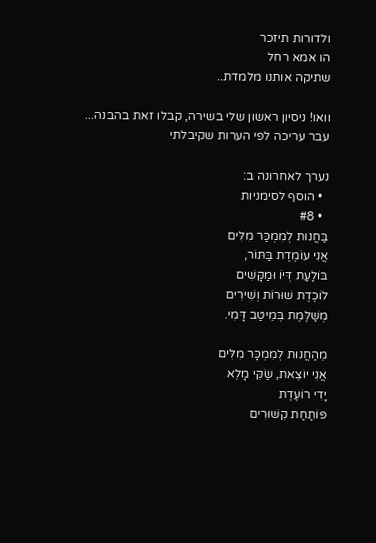ולדורות תיזכר
הו אמא רחל
שתיקה אותנו מלמדת..

וואו! ניסיון ראשון שלי בשירה, קבלו זאת בהבנה...
עבר עריכה לפי הערות שקיבלתי

נערך לאחרונה ב:
  • הוסף לסימניות
  • #8
בַּחֲנוּת לְמִמְכַּר מִלִּים
אֲנִי עוֹמֶדֶת בַּתּוֹר,
בּוֹלַעַת דְּיוֹ וּמַקָּשִׁים
לוֹכֶדֶת שׁוּרוֹת וְשִׁירִים
מְשַׁלֶּמֶת בְּמֵיטַב דָּמִי.

מֵהַחֲנוּת לְמִמְכָּר מִלִּים
אֲנִי יוֹצֵאת, שַׂקִּי מָלֵא
יָדִי רוֹעֶדֶת
פּוֹתַחַת קִשּׁוּרִים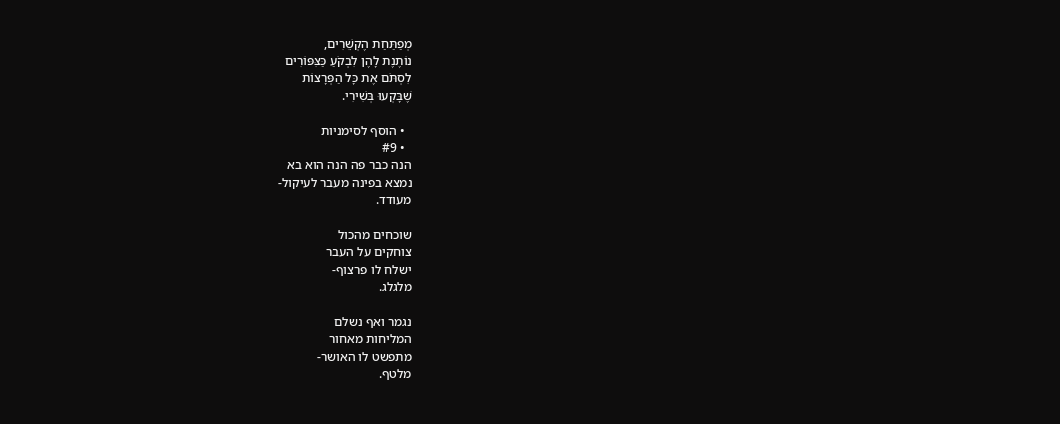מְפַתַּחַת הֶקְשֵׁרִים,
נוֹתֶנֶת לָהֶן לִבְקֹעַ כַּצִּפּוֹרִים
לִסְתֹּם אֶת כָּל הַפְּרָצוֹת
שֶׁבָּקְעוּ בְּשִׁירִי.

  • הוסף לסימניות
  • #9
הנה כבר פה הנה הוא בא
נמצא בפינה מעבר לעיקול-
מעודד.

שוכחים מהכול
צוחקים על העבר
ישלח לו פרצוף-
מלגלג.

נגמר ואף נשלם
המליחות מאחור
מתפשט לו האושר-
מלטף.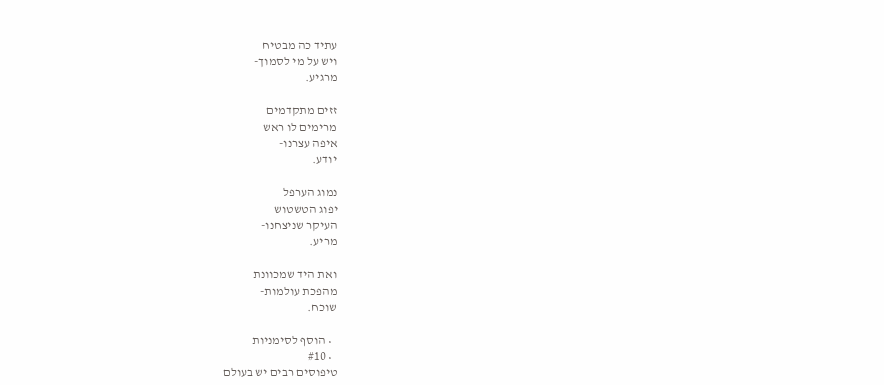עתיד כה מבטיח
ויש על מי לסמוך-
מרגיע.

זזים מתקדמים
מרימים לו ראש
איפה עצרנו-
יודע.

נמוג הערפל
יפוג הטשטוש
העיקר שניצחנו-
מריע.

ואת היד שמכוונת
מהפכת עולמות-
שוכח.

  • הוסף לסימניות
  • #10
טיפוסים רבים יש בעולם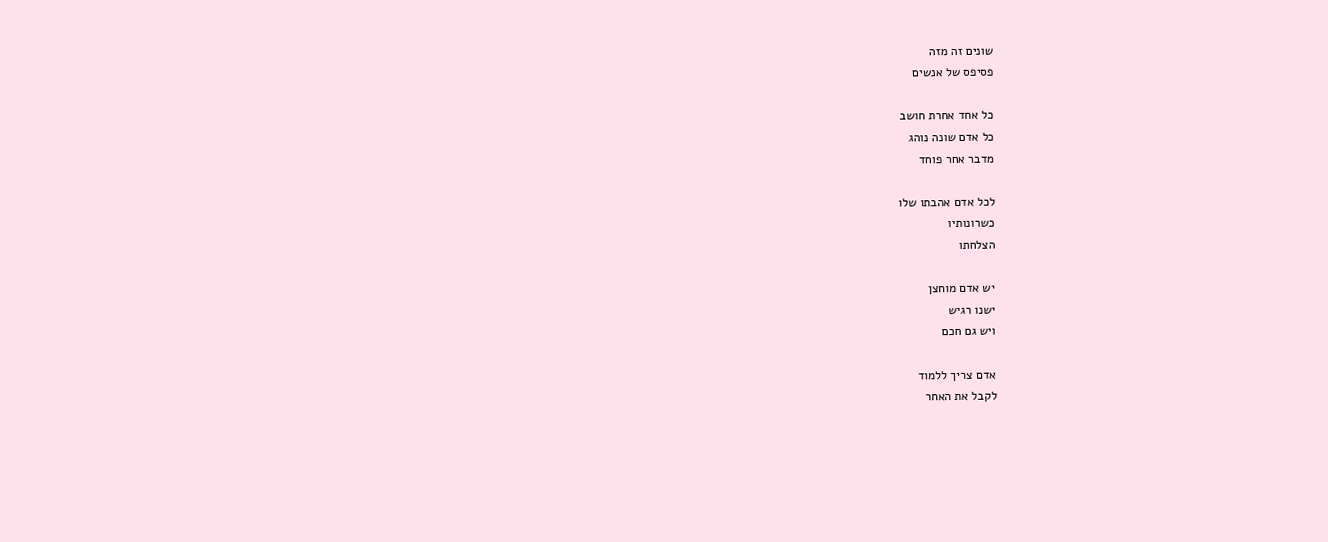שונים זה מזה
פסיפס של אנשים

כל אחד אחרת חושב
כל אדם שונה נוהג
מדבר אחר פוחד

לכל אדם אהבתו שלו
כשרונותיו
הצלחתו

יש אדם מוחצן
ישנו רגיש
ויש גם חכם

אדם צריך ללמוד
לקבל את האחר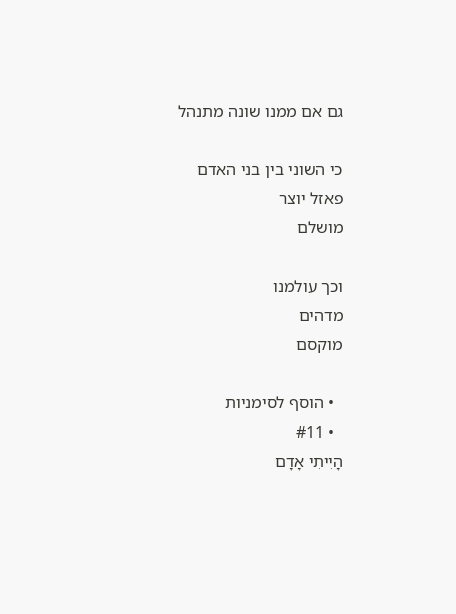גם אם ממנו שונה מתנהל

כי השוני בין בני האדם
פאזל יוצר
מושלם

וכך עולמנו
מדהים
מוקסם

  • הוסף לסימניות
  • #11
הָיִיתִי אָדָם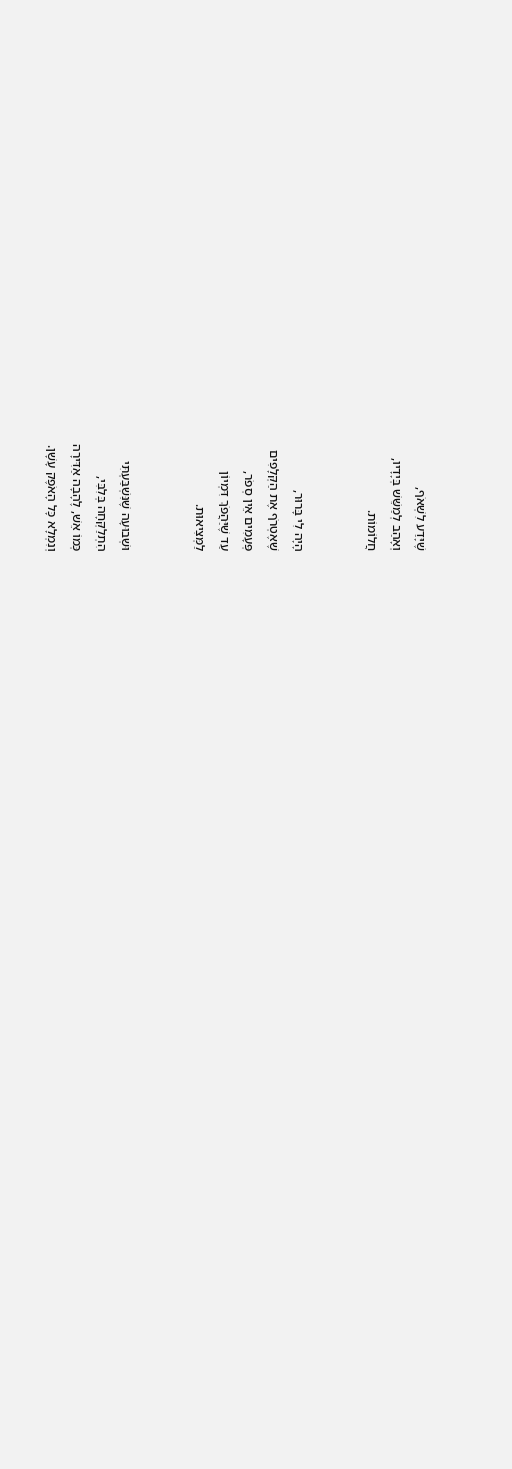שֶׁיָּדַע לִשְׁאֹף,
וְאָהַב לְמַשֵּׁשׁ בְּיָדָיו,
חֲלוֹמוֹת.


הָיָה לִי בָּרוּר,
שֶׁאֶטְרֹף אֶת הַקְּלָפִים
פְּעָמִים אֵין סְפֹר,
עַד שֶׁיַּהֲפֹךְ דִּמְיוֹן
לַמְּצִיאוּת.


וּשְׁבוּעָה שֶׁנִּשְׁבַּעְתִּי
הִתְלַקְּחָה בְּלִבִּי,
כְּמוֹ אֵשׁ, לֶהָבָה אַדִּירָה
וְנִמְלָא כָּל הָאֹפֶק עָשָׁן.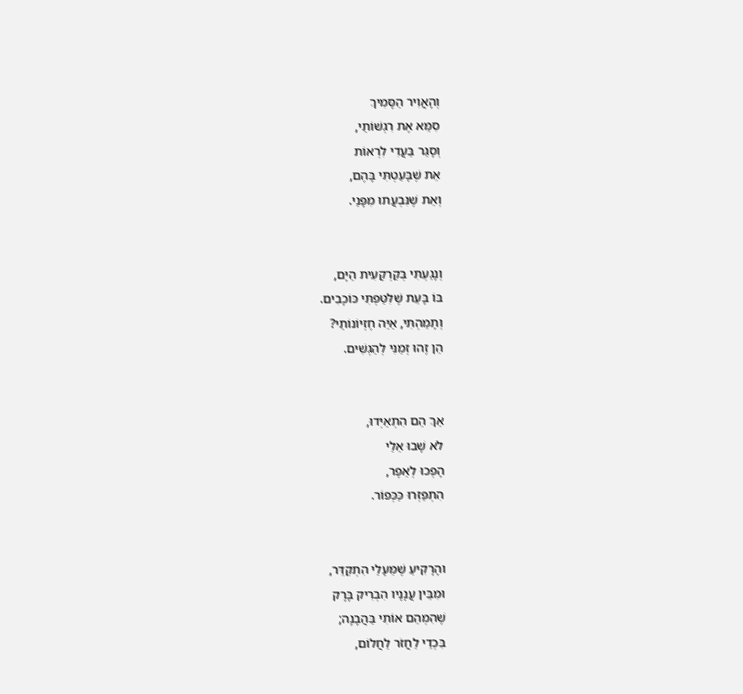וְהָאֲוִיר הַסָּמִיךְ
סִמֵּא אֶת רִגְשׁוֹתַי,
וְסָגַר בַּעֲדִי לִרְאוֹת
אֵת שֶׁבָּעַטְתִּי בָּהֶם,
וְאֵת שֶׁנִּבְעֲתוּ מִפָּנַי.


וְנָגַעְתִּי בְּקַרְקָעִית הַיָּם,
בּוֹ בָּעֵת שֶׁלִּטַּפְתִּי כּוֹכָבִים.
וְתָמַהְתִּי, אַיֵּה חֶזְיוֹנוֹתַי?
הֵן זֶהוּ זְמַנִּי לְהַגְשִׁים.


אַךְ הֵם הִתְאַיְּדוּ,
לֹא שָׁבוּ אֵלַי
הָפְכוּ לְאֵפֶר,
הִתְפַּזְּרוּ כַּכְּפוֹר.


והָרָקִיעַ שֶׁמֵּעָלַי הִתְקַדֵּר,
וּמִבֵּין עֲנָנָיו הִבְרִיק בָּרָק
שֶׁהִמְהֵם אוֹתִי בַּהֲבָנָה;
בִּכְדֵי לַחֲזֹר לַחֲלוֹם,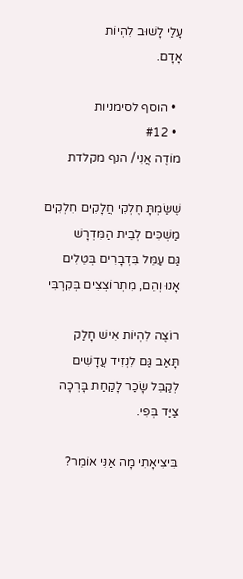עָלַי לָשׁוּב לִהְיוֹת
אָדָם.

  • הוסף לסימניות
  • #12
מוֹדֶה אֲנִי/ הנף מקלדת

שֶׁשַּׂמְתָּ חֶלְקִי חֲלָקִים חִלְקִים
מַשְׁכִּים לְבֵית הַמִּדְרָשׁ
גַּם עַמֵּל בִּדְבָרִים בְּטֵלִים
אָנוּ וְהֵם, מִתְרוֹצְצִים בְּקִרְבִּי

רוֹצֶה לִהְיוֹת אִישׁ חָלַק
תָּאַב גַּם לִנְזִיד עֲדָשִׁים
לְקַבֵּל שָׂכַר לָקַחַת בָּרְכָה
צַיַּד בְּפִי.

בִּיצִיאָתִי מָה אַנִּי אוֹמֵר?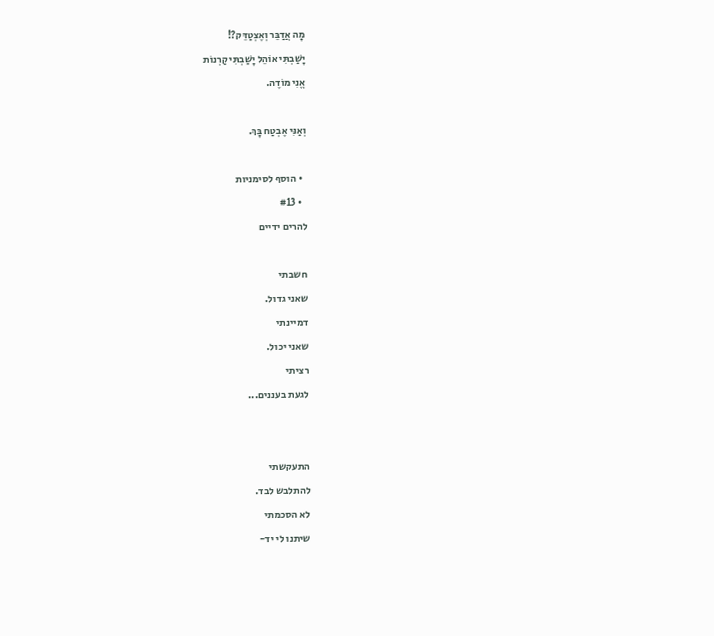מָה אֲדַבֵּר וְאֶצְטַדֵּק?!
יָשַׁבְתִּי אוֹהֵל יָשַׁבְתִּי קַרְנוֹת
אֱנִי מוֹדֶה.

וְאַנִּי אֶבְטַח בָּךְ.

  • הוסף לסימניות
  • #13
להרים ידיים

חשבתי
שאני גדול.
דמיינתי
שאני יכול.
רציתי
לגעת בעננים...


התעקשתי
להתלבש לבד.
לא הסכמתי
שיתנו לי יד-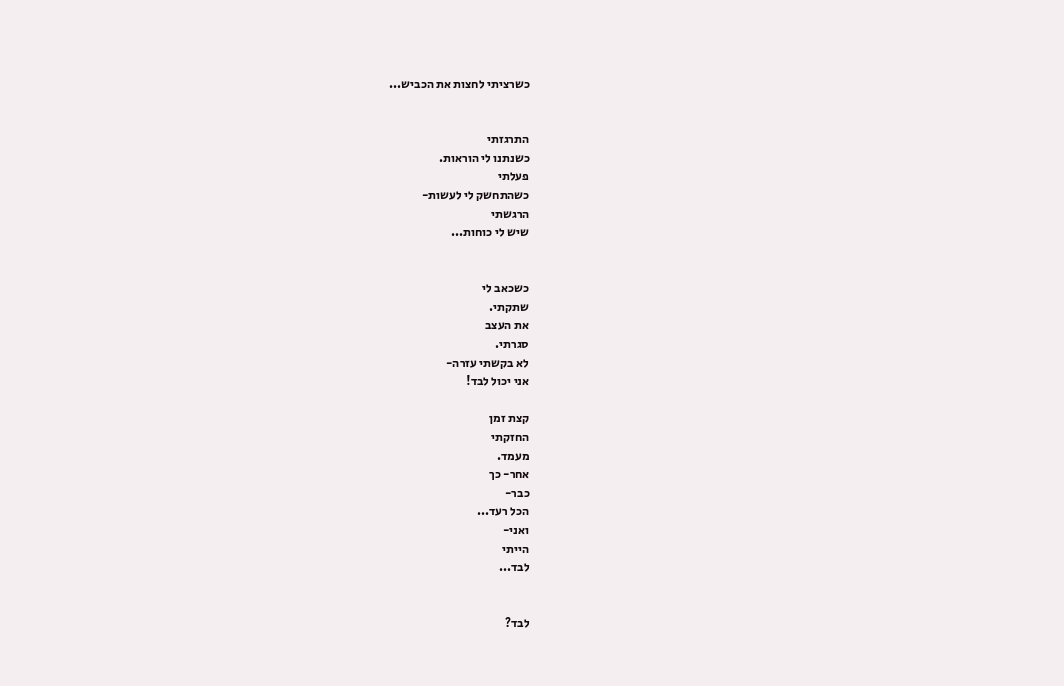כשרציתי לחצות את הכביש...


התרגזתי
כשנתנו לי הוראות.
פעלתי
כשהתחשק לי לעשות-
הרגשתי
שיש לי כוחות...


כשכאב לי
שתקתי.
את העצב
סגרתי.
לא בקשתי עזרה-
אני יכול לבד!

קצת זמן
החזקתי
מעמד.
אחר- כך
כבר-
הכל רעד...
ואני-
הייתי
לבד...


לבד?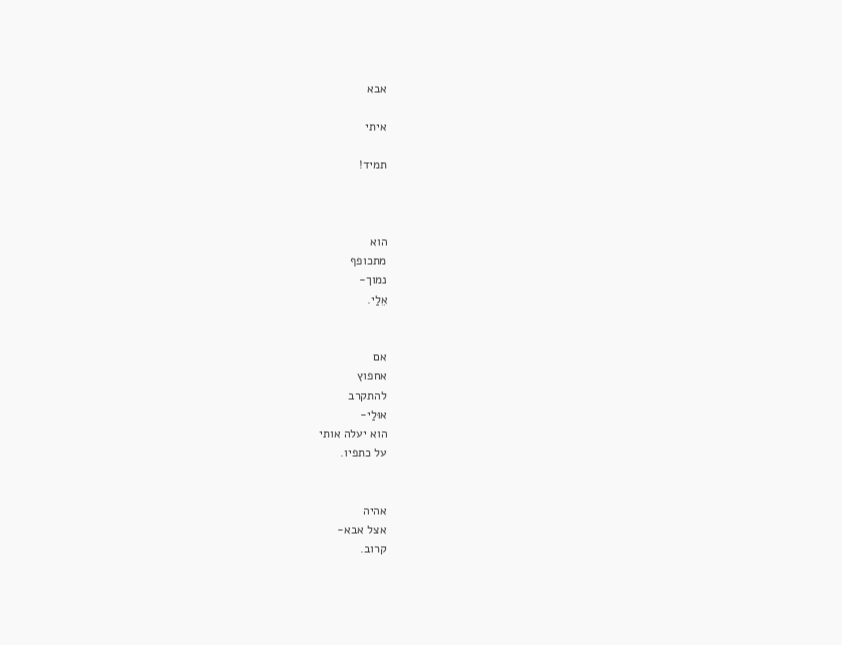אבא

איתי

תמיד!



הוא
מתכופף
נמוך-
אֵלַי.


אם
אחפוץ
להתקרב
אוּלַי-
הוא יעלה אותי
על כתפיו.


אהיה
אצל אבא-
קרוב.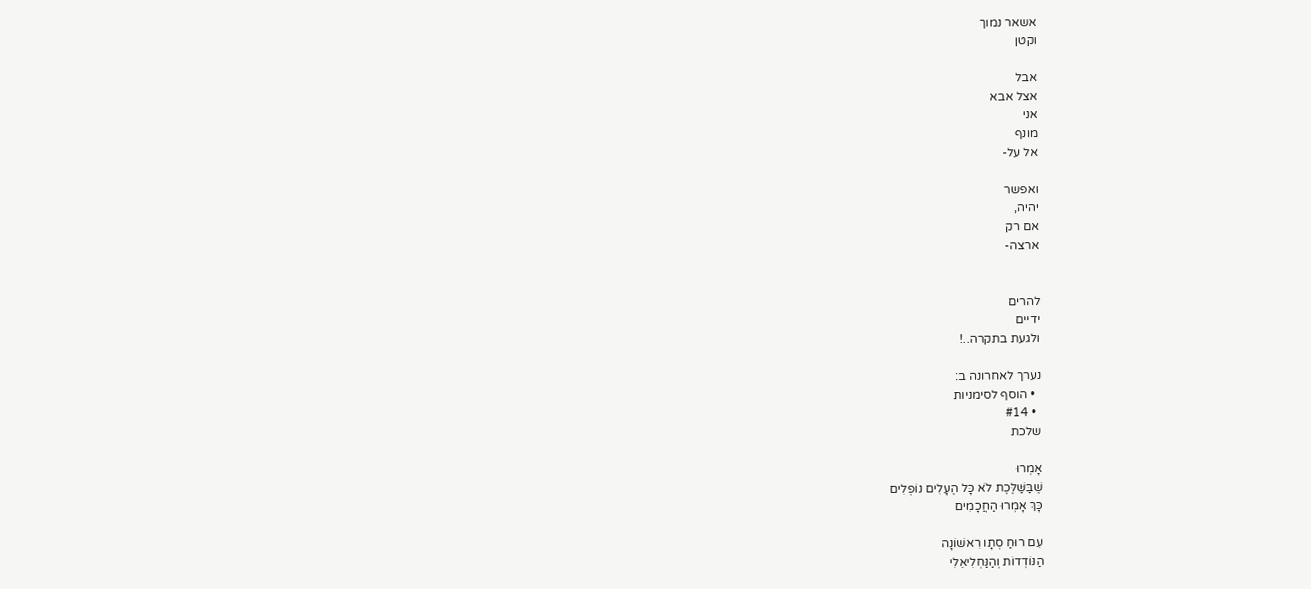אשאר נמוך
וקטן

אבל
אצל אבא
אני
מונף
אל על-

ואפשר
יהיה,
אם רק
ארצה-


להרים
ידיים
ולגעת בתקרה..!

נערך לאחרונה ב:
  • הוסף לסימניות
  • #14
שלכת

אָמְרוּ
שֶׁבַּשַּׁלֶּכֶת לֹא כָּל הֶעָלִים נוֹפְלִים
כָּךְ אָמְרוּ הַחֲכָמִים

עִם רוּחַ סְתָו רִאשׁוֹנָה
הַנּוֹדְדוֹת וְהַנַּחְלִיאֵלִי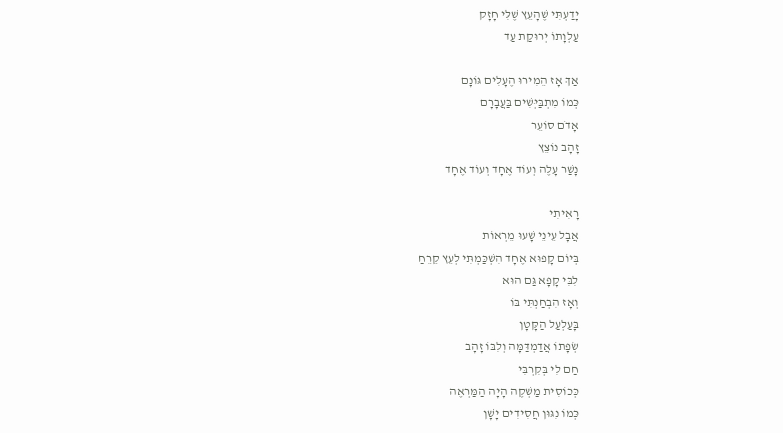יָדַעְתִּי שֶׁהָעֵץ שֶׁלִּי חָזָק
עַלְוָתוֹ יְרוּקַת עַד

אַךְ אָז הֵמִירוּ הֶעָלִים גּוֹנָם
כְּמוֹ מִתְבַּיְּשִׁים בַּעֲבָרָם
אָדֹם סוֹעֵר
זָהָב נוֹצֵץ
נָשַׁר עָלֶה וְעוֹד אֶחָד וְעוֹד אֶחָד

רָאִיתִי
אֲבָל עֵינֵי שָׁעוּ מֵרְאוֹת
בְּיוֹם קָפוּא אֶחָד הִשְׁכַּמְתִּי לְעֵץ קֵרֵחַ
לִבִּי קָפָא גַּם הוּא
וְאָז הִבְחַנְתִּי בּוֹ
בָּעַלְעַל הַקָּטָן
שְׂפָתוֹ אֲדַמְדַּמָּה וְלִבּוֹ זָהָב
חַם לִי בְּקִרְבִּי
כְּכוֹסִית מַשְׁקֶה הָיָה הַמַּרְאֶה
כְּמוֹ נִגּוּן חֲסִידִים יָשָׁן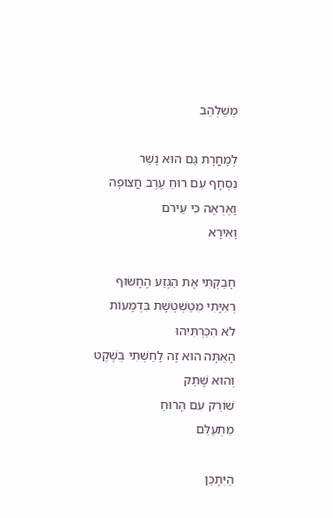מְשַׁלְהֵב

לְמָחֳרָת גַּם הוּא נָשַׁר
נִסְחָף עִם רוּחַ עֶרֶב חֲצוּפָה
וָאֶרְאֶה כִּי עֵירֹם
וָאִירָא

חָבַקְתִּי אֶת הַגֶּזַע הֶחָשׂוּף
רְאִיָּתִי מִטַּשְׁטֶשֶׁת בִּדְמָעוֹת
לֹא הִכַּרְתִּיהוּ
הָאַתָּה הוּא זֶה לָחַשְׁתִּי בְּשֶׁקֶט
וְהוּא שָׁתַק
שׁוֹרֵק עִם הָרוּחַ
מִתְעַלֵּם

הַיִּתָּכֵן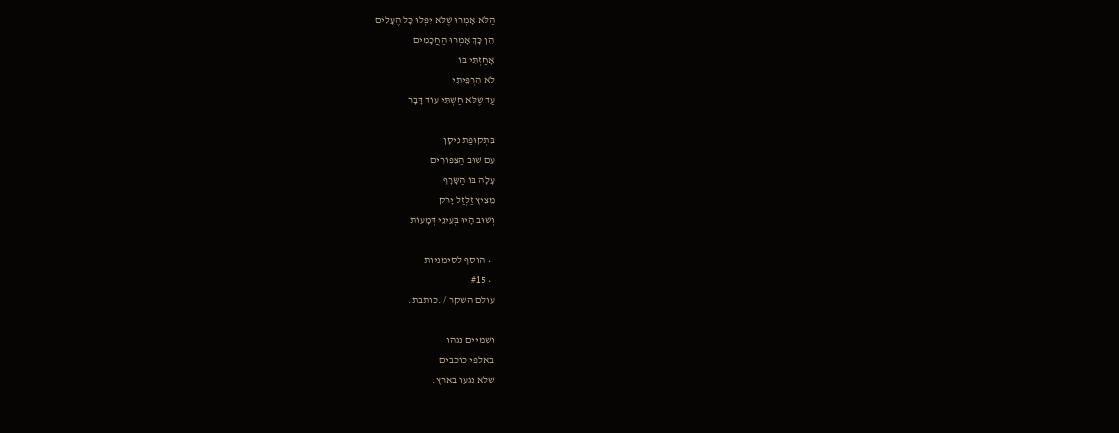הַלֹּא אָמְרוּ שֶׁלֹּא יִפְּלוּ כָּל הֶעָלִים
הֵן כָּךְ אָמְרוּ הַחֲכָמִים
אָחַזְתִּי בּוֹ
לֹא הִרְפֵּיתִי
עַד שֶׁלֹּא חַשְׁתִּי עוֹד דָּבָר

בִּתְקוּפַת נִיסָן
עִם שׁוּב הַצִּפּוֹרִים
עָלָה בּוֹ הַשָּׂרָף
מֵצִיץ זַלְזַל יָרֹק
וְשׁוּב הָיוּ בְּעֵינֵי דְּמָעוֹת

  • הוסף לסימניות
  • #15
עולם השקר / .כותבת.

ושמיים נגהו
באלפי כוכבים
שלא נגעו בארץ.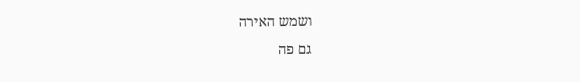ושמש האירה
גם פה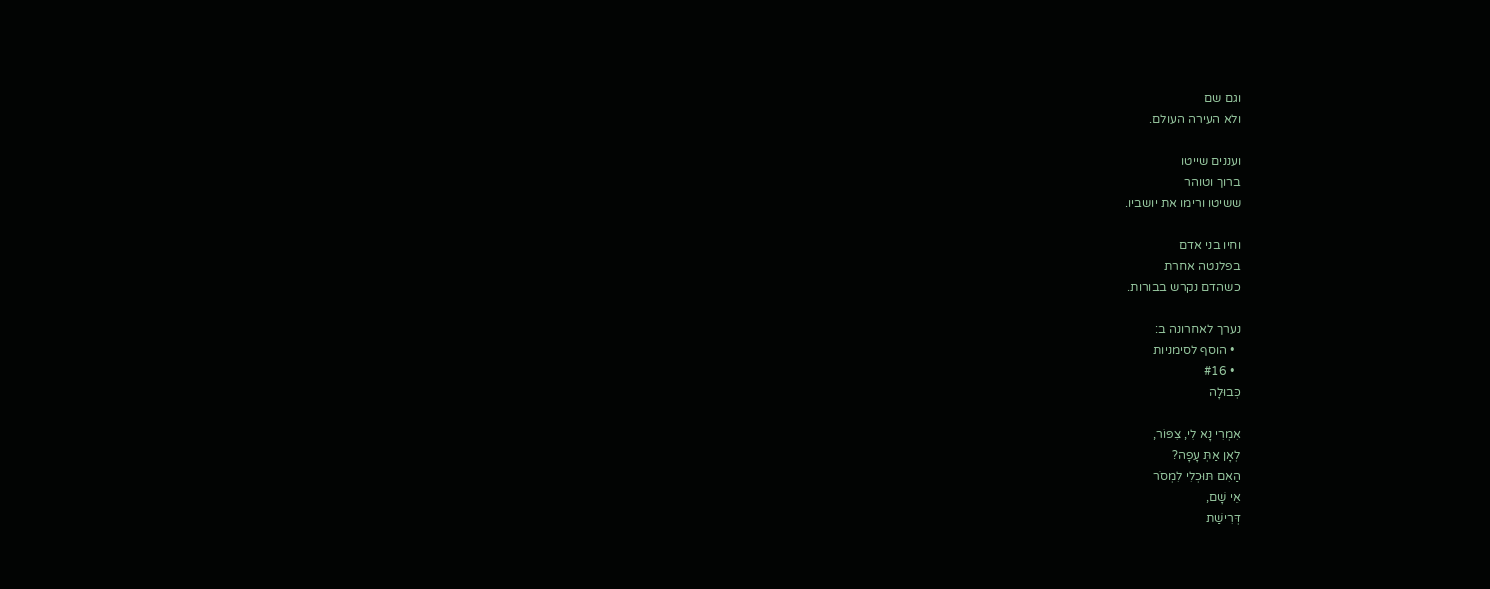וגם שם
ולא העירה העולם.

ועננים שייטו
ברוך וטוהר
ששיטו ורימו את יושביו.

וחיו בני אדם
בפלנטה אחרת
כשהדם נקרש בבורות.

נערך לאחרונה ב:
  • הוסף לסימניות
  • #16
כְּבוּלָה

אִמְרִי נָא לִי, צִפּוֹר,
לְאָן אַתְּ עָפָה?
הַאִם תּוּכְלִי לִמְסֹר
אֵי שָׁם,
דְּרִישַׁת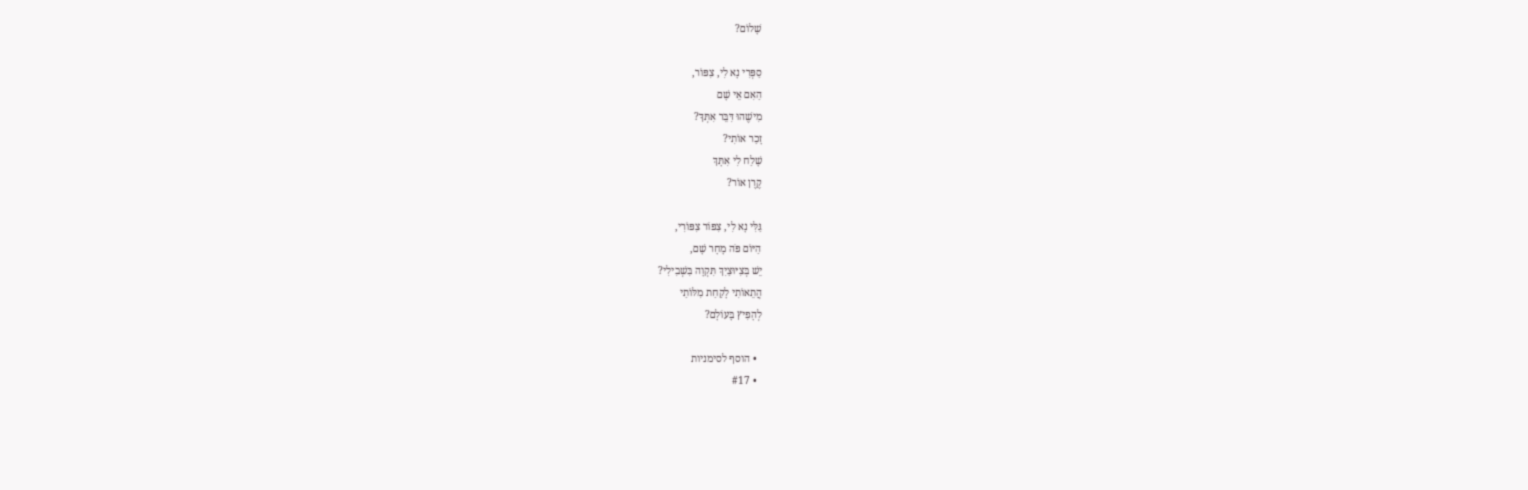שָׁלוֹם?

סַפְּרִי נָא לִי, צִפּוֹר,
הַאִם אֵי שָׁם
מִישֶׁהוּ דִּבֵּר אִתְּךָ?
זָכַר אוֹתִי?
שָׁלַח לִי אִתָּךְ
קֶרֶן אוֹר?

גַּלִּי נָא לִי, צִפּוֹר צִפּוֹרִי,
הַיּוֹם פֹּה מָחָר שָׁם,
יֵשׁ בְּצִיּוּצַיִךְ תִּקְוָה בִּשְׁבִילִי?
הֲתֵאוֹתִי לָקַחַת מִלּוֹתַי
לְהָפִיץ בָּעוֹלָם?

  • הוסף לסימניות
  • #17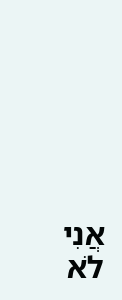אֲנִי לֹא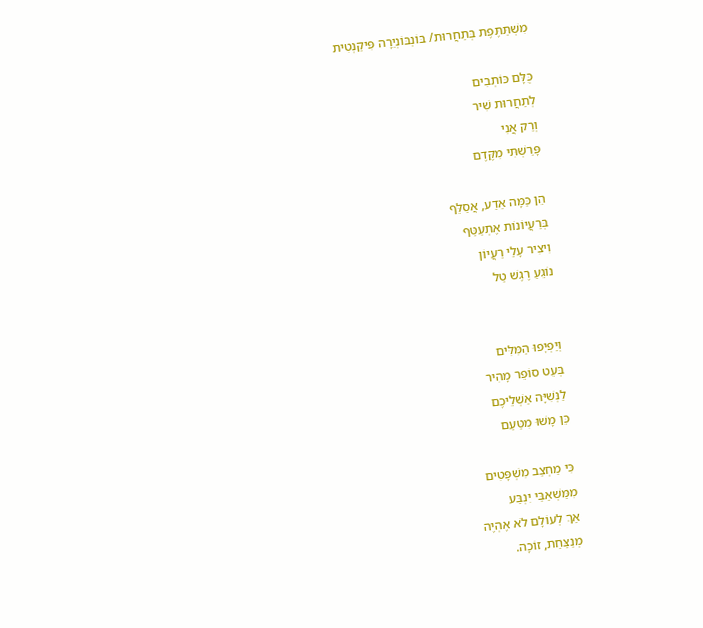מִשְׁתַּתֶּפֶת בְּתַחֲרוּת/ בּוֹנְבּוֹנְיֵרָה פִּיקַנְטִית

כֻּלָּם כּוֹתְבִים
לְתַחֲרוּת שִׁיר
וְרַק אֲנִי
פָּרַשְׁתִּי מִקֶּדֶם

הֵן כַּמָּה אֵדַע, אֲסַלֵּף
בְּרַעֲיוֹנוֹת אֶתְעַטַּף
וִיצִיר עָלַי רַעֲיוֹן
נוֹגֵעַ רֶגֶשׁ טַל


וְיַפְיׇפוּ הַמִּלִּים
בְּעֵט סוֹפֵר מָהִיר
לַנְּשִׁיָּה אַשְׁלֵיכֶם
כֵּן מָשׁוּ מִטַּעַם

כִּי מַחְצַב מִשְׁפָּטִים
מִמַּשְׁאַבַּי יִנְבַּע
אַךְ לְעוֹלָם לֹא אֶהְיֶה
מְנַצַּחַת, זוֹכָה.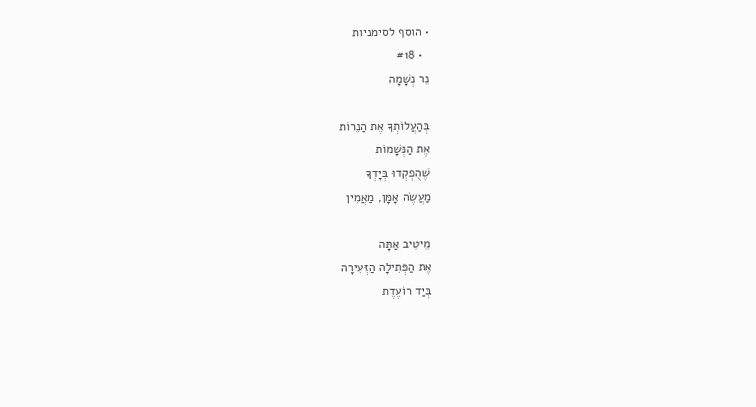• הוסף לסימניות
  • #18
נֵר נְשָׁמָה

בְּהַעֲלוֹתְךָ אֶת הַנֵרוֹת
אֶת הַנְּשָׁמוֹת
שֶׁהֻפְקְדוּ בְּיָדְךָ
מַעֲשֶׂה אָמָּן, מַאֲמִין

מֵיטִיב אַתָּה
אֶת הַפְּתִילָה הַזְּעִירָה
בְּיַד רוֹעֶדֶת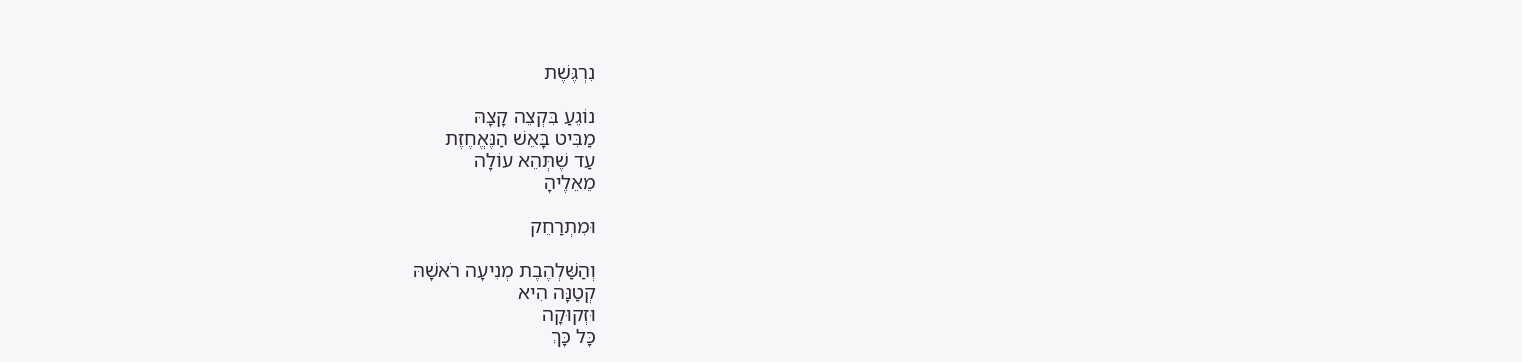נִרְגֶּשֶׁת

נוֹגֵעַ בִּקְצֵה קָצָהּ
מַבִּיט בָּאֵשׁ הַנֶּאֱחֶזֶת
עַד שֶׁתְּהֵא עוֹלָה
מֵאֵלֶיהָ

וּמִתְרַחֵק

וְהַשַּׁלְהֶבֶת מְנִיעָה רֹאשָׁהּ
קְטַנָּה הִיא
וּזְקוּקָה
כָּל כָּךְ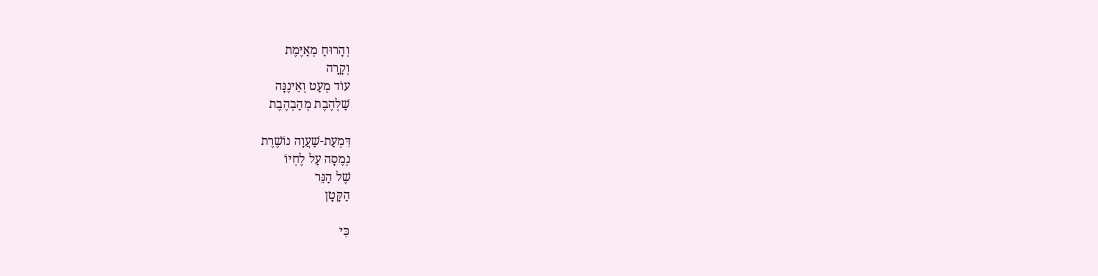וְהָרוּחַ מְאַיֶּמֶת
וְקָרָה
עוֹד מְעַט וְאֵינֶנָּה
שַׁלְהֶבֶת מְהַבְהֶבֶת

דִּמְעַת-שַׁעֲוָה נוֹשֶׁרֶת
נְמֶסָה עַל לֶחְיוֹ
שֶׁל הַנֵּר
הַקָּטָן

כִּי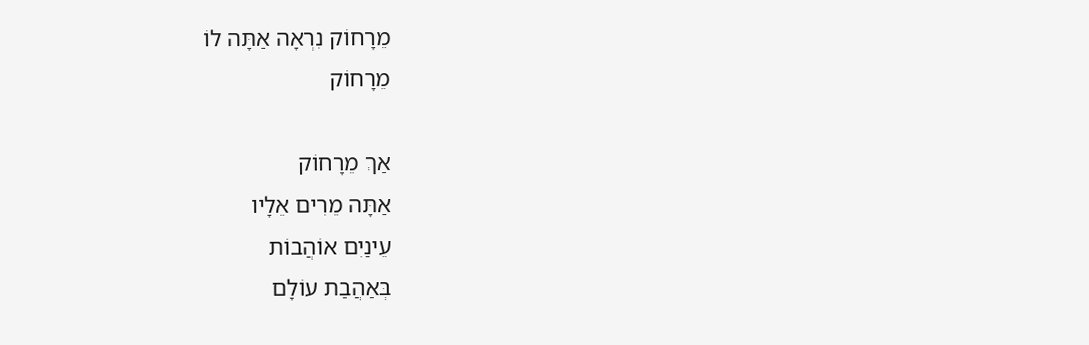מֵרָחוֹק נִרְאָה אַתָּה לוֹ
מֵרָחוֹק

אַךְ מֵרָחוֹק
אַתָּה מֵרִים אֵלָיו
עֵינַיִם אוֹהֲבוֹת
בְּאַהֲבַת עוֹלָם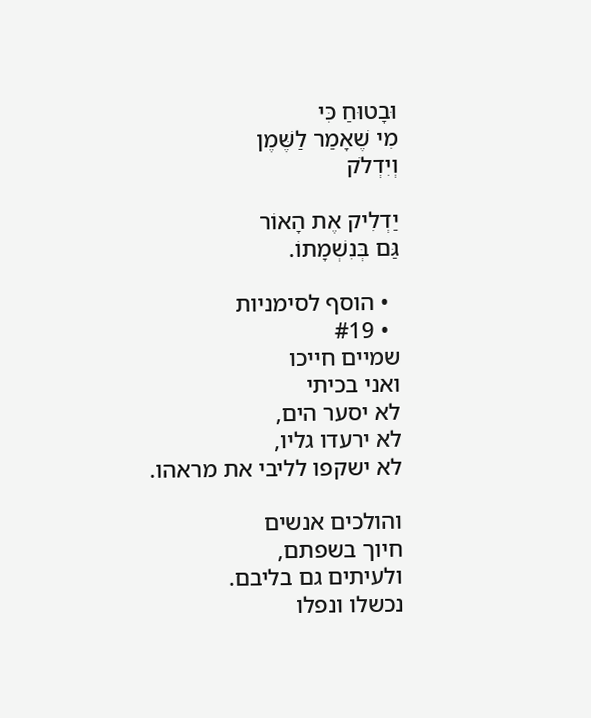וּבָטוּחַ כִּי
מִי שֶׁאָמַר לַשֶּׁמֶן
וְיִדְלֹק

יַדְלִיק אֶת הָאוֹר
גַּם בְּנִשְׁמָתוֹ.

  • הוסף לסימניות
  • #19
שמיים חייכו
ואני בכיתי
לא יסער הים,
לא ירעדו גליו,
לא ישקפו לליבי את מראהו.

והולכים אנשים
חיוך בשפתם,
ולעיתים גם בליבם.
נכשלו ונפלו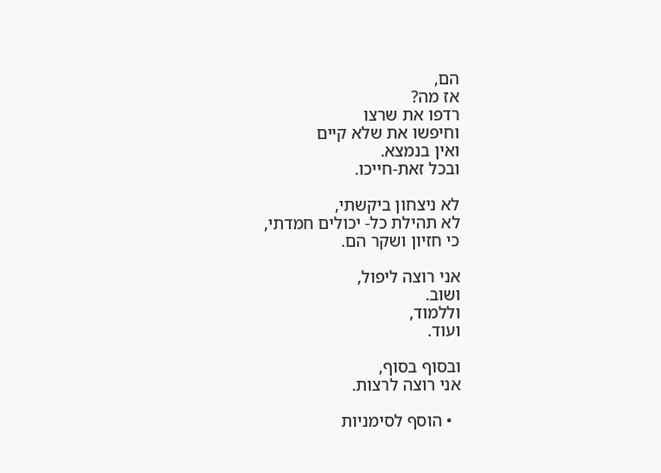הם,
אז מה?
רדפו את שרצו
וחיפשו את שלא קיים
ואין בנמצא.
ובכל זאת-חייכו.

לא ניצחון ביקשתי,
לא תהילת כל- יכולים חמדתי,
כי חזיון ושקר הם.

אני רוצה ליפול,
ושוב.
וללמוד,
ועוד.

ובסוף בסוף,
אני רוצה לרצות.

  • הוסף לסימניות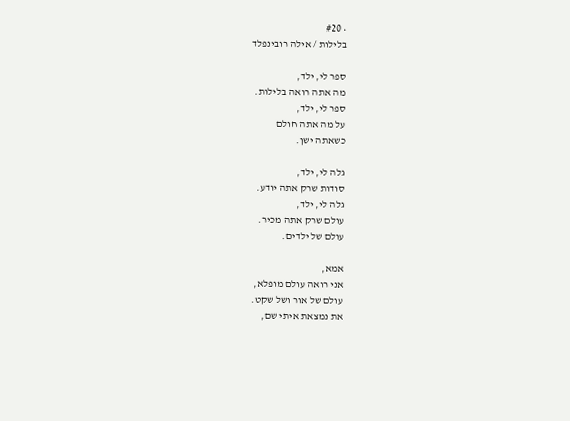• #20
בלילות / אילה רובינפלד

ספר לי, ילד,
מה אתה רואה בלילות.
ספר לי, ילד,
על מה אתה חולם
כשאתה ישן.

גלה לי, ילד,
סודות שרק אתה יודע.
גלה לי, ילד,
עולם שרק אתה מכיר.
עולם של ילדים.

אמא,
אני רואה עולם מופלא,
עולם של אור ושל שקט.
את נמצאת איתי שם,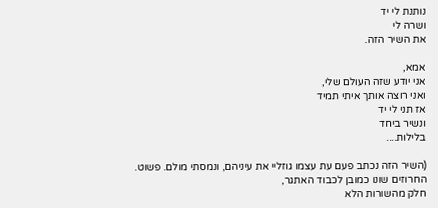נותנת לי יד
ושרה לי
את השיר הזה.

אמא,
אני יודע שזה העולם שלי,
ואני רוצה אותך איתי תמיד
אז תני לי יד
ונשיר ביחד
בלילות....

(השיר הזה נכתב פעם עת עצמו גוזליי את עיניהם, ונמסתי מולם. פשוט.
החרוזים שונו כמובן לכבוד האתגר,
חלק מהשורות הלא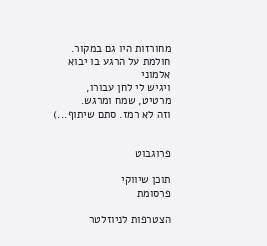מחורזות היו גם במקור.
חולמת על הרגע בו יבוא אלמוני
ויגיש לי לחן עבורו,
מרטיט, שמח ומרגש.
וזה לא רמז. סתם שיתוף...)


פרוגבוט

תוכן שיווקי
פרסומת

הצטרפות לניוזלטר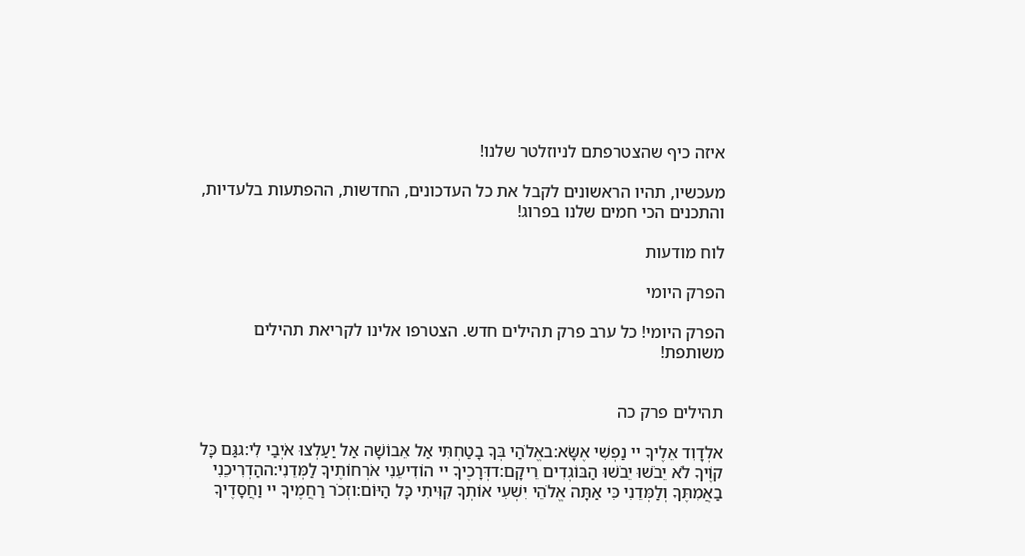איזה כיף שהצטרפתם לניוזלטר שלנו!

מעכשיו, תהיו הראשונים לקבל את כל העדכונים, החדשות, ההפתעות בלעדיות, והתכנים הכי חמים שלנו בפרוג!

לוח מודעות

הפרק היומי

הפרק היומי! כל ערב פרק תהילים חדש. הצטרפו אלינו לקריאת תהילים משותפת!


תהילים פרק כה

אלְדָוִד אֵלֶיךָ יי נַפְשִׁי אֶשָּׂא:באֱלֹהַי בְּךָ בָטַחְתִּי אַל אֵבוֹשָׁה אַל יַעַלְצוּ אֹיְבַי לִי:גגַּם כָּל קוֶֹיךָ לֹא יֵבֹשׁוּ יֵבֹשׁוּ הַבּוֹגְדִים רֵיקָם:דדְּרָכֶיךָ יי הוֹדִיעֵנִי אֹרְחוֹתֶיךָ לַמְּדֵנִי:ההַדְרִיכֵנִי בַאֲמִתֶּךָ וְלַמְּדֵנִי כִּי אַתָּה אֱלֹהֵי יִשְׁעִי אוֹתְךָ קִוִּיתִי כָּל הַיּוֹם:וזְכֹר רַחֲמֶיךָ יי וַחֲסָדֶיךָ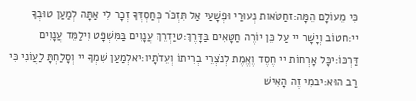כִּי מֵעוֹלָם הֵמָּה:זחַטֹּאות נְעוּרַי וּפְשָׁעַי אַל תִּזְכֹּר כְּחַסְדְּךָ זְכָר לִי אַתָּה לְמַעַן טוּבְךָ יי:חטוֹב וְיָשָׁר יי עַל כֵּן יוֹרֶה חַטָּאִים בַּדָּרֶךְ:טיַדְרֵךְ עֲנָוִים בַּמִּשְׁפָּט וִילַמֵּד עֲנָוִים דַּרְכּוֹ:יכָּל אָרְחוֹת יי חֶסֶד וֶאֱמֶת לְנֹצְרֵי בְרִיתוֹ וְעֵדֹתָיו:יאלְמַעַן שִׁמְךָ יי וְסָלַחְתָּ לַעֲוֹנִי כִּי רַב הוּא:יבמִי זֶה הָאִישׁ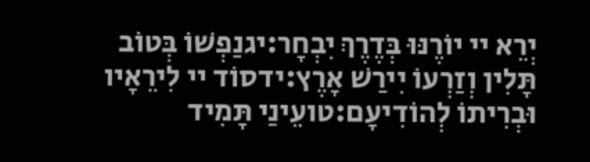יְרֵא יי יוֹרֶנּוּ בְּדֶרֶךְ יִבְחָר:יגנַפְשׁוֹ בְּטוֹב תָּלִין וְזַרְעוֹ יִירַשׁ אָרֶץ:ידסוֹד יי לִירֵאָיו וּבְרִיתוֹ לְהוֹדִיעָם:טועֵינַי תָּמִיד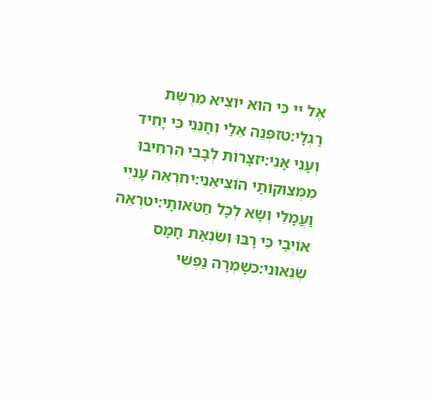אֶל יי כִּי הוּא יוֹצִיא מֵרֶשֶׁת רַגְלָי:טזפְּנֵה אֵלַי וְחָנֵּנִי כִּי יָחִיד וְעָנִי אָנִי:יזצָרוֹת לְבָבִי הִרְחִיבוּ מִמְּצוּקוֹתַי הוֹצִיאֵנִי:יחרְאֵה עָנְיִי וַעֲמָלִי וְשָׂא לְכָל חַטֹּאותָי:יטרְאֵה אוֹיְבַי כִּי רָבּוּ וְשִׂנְאַת חָמָס שְׂנֵאוּנִי:כשָׁמְרָה נַפְשִׁי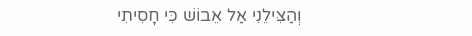וְהַצִּילֵנִי אַל אֵבוֹשׁ כִּי חָסִיתִי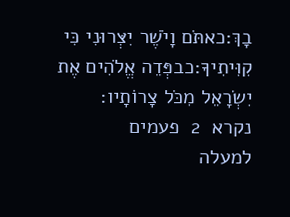בָךְ:כאתֹּם וָיֹשֶׁר יִצְּרוּנִי כִּי קִוִּיתִיךָ:כבפְּדֵה אֱלֹהִים אֶת יִשְׂרָאֵל מִכֹּל צָרוֹתָיו:
נקרא  2  פעמים
למעלה